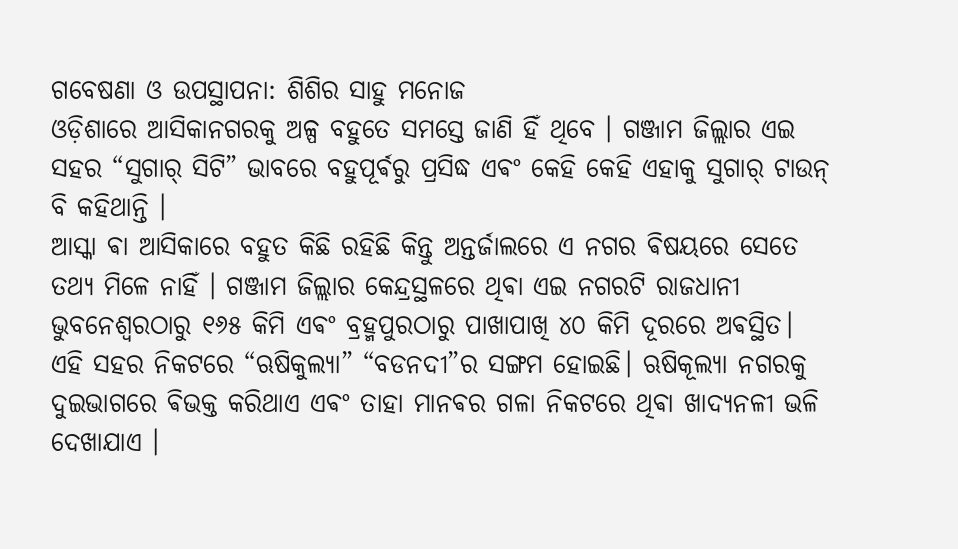ଗବେଷଣା ଓ ଉପସ୍ଥାପନା: ଶିଶିର ସାହୁ ମନୋଜ
ଓଡ଼ିଶାରେ ଆସିକାନଗରକୁ ଅଳ୍ପ ବହୁତେ ସମସ୍ତେ ଜାଣି ହିଁ ଥିବେ । ଗଞ୍ଜାମ ଜିଲ୍ଲାର ଏଇ ସହର “ସୁଗାର୍ ସିଟି” ଭାବରେ ବହୁପୂର୍ଵରୁ ପ୍ରସିଦ୍ଧ ଏଵଂ କେହି କେହି ଏହାକୁ ସୁଗାର୍ ଟାଉନ୍ ବି କହିଥାନ୍ତି ।
ଆସ୍କା ଵା ଆସିକାରେ ବହୁତ କିଛି ରହିଛି କିନ୍ତୁ ଅନ୍ତର୍ଜାଲରେ ଏ ନଗର ଵିଷୟରେ ସେତେ ତଥ୍ୟ ମିଳେ ନାହିଁ । ଗଞ୍ଜାମ ଜିଲ୍ଲାର କେନ୍ଦ୍ରସ୍ଥଳରେ ଥିଵା ଏଇ ନଗରଟି ରାଜଧାନୀ ଭୁବନେଶ୍ୱରଠାରୁ ୧୬୫ କିମି ଏଵଂ ବ୍ରହ୍ମପୁରଠାରୁ ପାଖାପାଖି ୪୦ କିମି ଦୂରରେ ଅଵସ୍ଥିତ।
ଏହି ସହର ନିକଟରେ “ଋଷିକୁଲ୍ୟା” “ବଡନଦୀ”ର ସଙ୍ଗମ ହୋଇଛି। ଋଷିକୂଲ୍ୟା ନଗରକୁ ଦୁଇଭାଗରେ ଵିଭକ୍ତ କରିଥାଏ ଏଵଂ ତାହା ମାନଵର ଗଳା ନିକଟରେ ଥିଵା ଖାଦ୍ଯନଳୀ ଭଳି ଦେଖାଯାଏ ।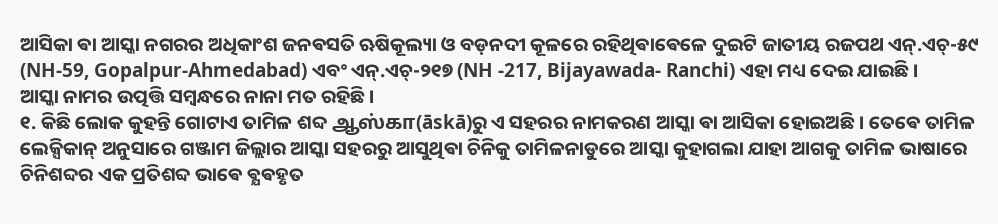ଆସିକା ଵା ଆସ୍କା ନଗରର ଅଧିକାଂଶ ଜନଵସତି ଋଷିକୂଲ୍ୟା ଓ ବଡ଼ନଦୀ କୂଳରେ ରହିଥିଵାଵେଳେ ଦୁଇଟି ଜାତୀୟ ରଜପଥ ଏନ୍.ଏଚ୍-୫୯ (NH-59, Gopalpur-Ahmedabad) ଏବଂ ଏନ୍.ଏଚ୍-୨୧୭ (NH -217, Bijayawada- Ranchi) ଏହା ମଧ୍ୟ ଦେଇ ଯାଇଛି ।
ଆସ୍କା ନାମର ଉତ୍ପତ୍ତି ସମ୍ବନ୍ଧରେ ନାନା ମତ ରହିଛି ।
୧. କିଛି ଲୋକ କୁହନ୍ତି ଗୋଟାଏ ତାମିଳ ଶବ୍ଦ ஆஸ்கா(āskā)ରୁ ଏ ସହରର ନାମକରଣ ଆସ୍କା ଵା ଆସିକା ହୋଇଅଛି । ତେଵେ ତାମିଳ ଲେକ୍ସିକାନ୍ ଅନୁସାରେ ଗଞ୍ଜାମ ଜିଲ୍ଲାର ଆସ୍କା ସହରରୁ ଆସୁଥିଵା ଚିନିକୁ ତାମିଳନାଡୁରେ ଆସ୍କା କୁହାଗଲା ଯାହା ଆଗକୁ ତାମିଳ ଭାଷାରେ ଚିନିଶବ୍ଦର ଏକ ପ୍ରତିଶବ୍ଦ ଭାଵେ ଵ୍ଯଵହୃତ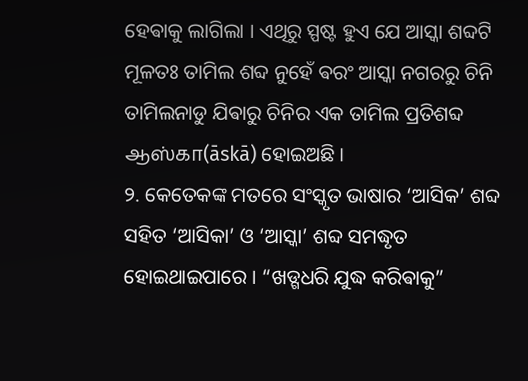ହେଵାକୁ ଲାଗିଲା । ଏଥିରୁ ସ୍ପଷ୍ଟ ହୁଏ ଯେ ଆସ୍କା ଶବ୍ଦଟି ମୂଳତଃ ତାମିଲ ଶବ୍ଦ ନୁହେଁ ଵରଂ ଆସ୍କା ନଗରରୁ ଚିନି ତାମିଲନାଡୁ ଯିଵାରୁ ଚିନିର ଏକ ତାମିଲ ପ୍ରତିଶବ୍ଦ ஆஸ்கா(āskā) ହୋଇଅଛି ।
୨. କେତେକଙ୍କ ମତରେ ସଂସ୍କୃତ ଭାଷାର ‘ଆସିକ’ ଶବ୍ଦ ସହିତ ‘ଆସିକା’ ଓ ‘ଆସ୍କା’ ଶବ୍ଦ ସମଦ୍ଧୃତ ହୋଇଥାଇପାରେ । “ଖଡ୍ଗଧରି ଯୁଦ୍ଧ କରିଵାକୁ”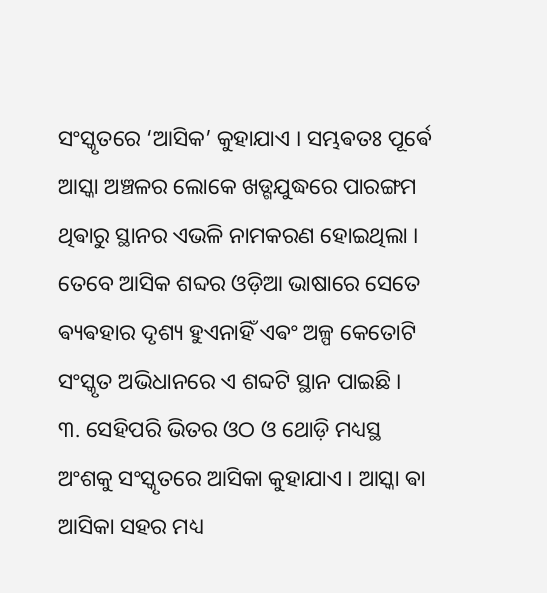ସଂସ୍କୃତରେ ‘ଆସିକ’ କୁହାଯାଏ । ସମ୍ଭଵତଃ ପୂର୍ଵେ ଆସ୍କା ଅଞ୍ଚଳର ଲୋକେ ଖଡ୍ଗଯୁଦ୍ଧରେ ପାରଙ୍ଗମ ଥିଵାରୁ ସ୍ଥାନର ଏଭଳି ନାମକରଣ ହୋଇଥିଲା । ତେବେ ଆସିକ ଶବ୍ଦର ଓଡ଼ିଆ ଭାଷାରେ ସେତେ ଵ୍ୟଵହାର ଦୃଶ୍ୟ ହୁଏନାହିଁ ଏଵଂ ଅଳ୍ପ କେତୋଟି ସଂସ୍କୃତ ଅଭିଧାନରେ ଏ ଶବ୍ଦଟି ସ୍ଥାନ ପାଇଛି ।
୩. ସେହିପରି ଭିତର ଓଠ ଓ ଥୋଡ଼ି ମଧ୍ୟସ୍ଥ ଅଂଶକୁ ସଂସ୍କୃତରେ ଆସିକା କୁହାଯାଏ । ଆସ୍କା ଵା ଆସିକା ସହର ମଧ୍ୟ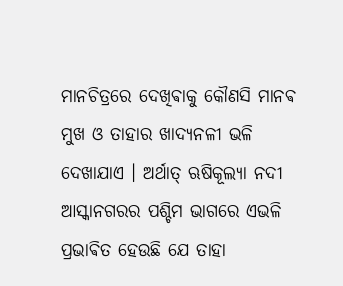ମାନଚିତ୍ରରେ ଦେଖିଵାକୁ କୌଣସି ମାନଵ ମୁଖ ଓ ତାହାର ଖାଦ୍ୟନଳୀ ଭଳି ଦେଖାଯାଏ । ଅର୍ଥାତ୍ ଋଷିକୂଲ୍ୟା ନଦୀ ଆସ୍କାନଗରର ପଶ୍ଚିମ ଭାଗରେ ଏଭଳି ପ୍ରଭାଵିତ ହେଉଛି ଯେ ତାହା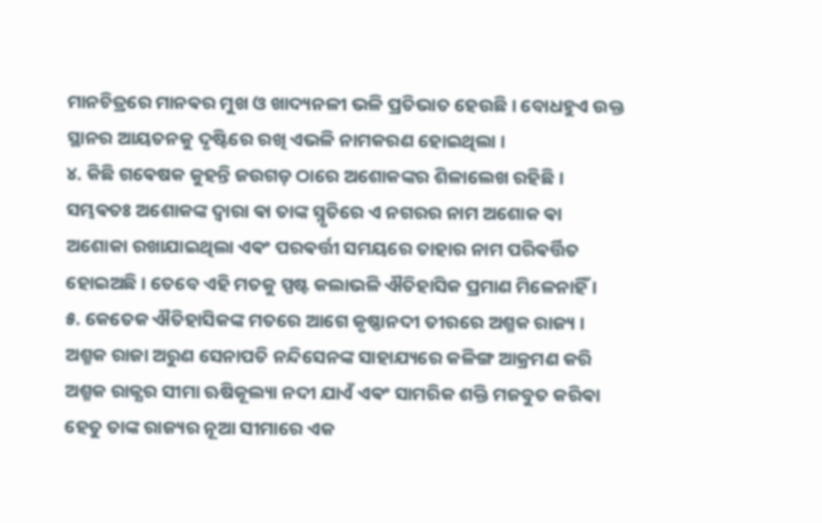ମାନଚିତ୍ରରେ ମାନଵର ମୁଖ ଓ ଖାଦ୍ୟନଳୀ ଭଳି ପ୍ରତିଭାତ ହେଉଛି । ବୋଧହୁଏ ଉକ୍ତ ସ୍ଥାନର ଆୟତନକୁ ଦୃଷ୍ଟିରେ ରଖି ଏଭଳି ନାମକରଣ ହୋଇଥିଲା ।
୪. କିଛି ଗଵେଷକ କୁହନ୍ତି ଜଉଗଡ଼ ଠାରେ ଅଶୋକଙ୍କର ଶିଳାଲେଖ ରହିଛି । ସମ୍ଭଵତଃ ଅଶୋକଙ୍କ ଦ୍ଵାରା ଵା ତାଙ୍କ ସ୍ମୃତିରେ ଏ ନଗରର ନାମ ଅଶୋକ ଵା ଅଶୋକା ରଖାଯାଇଥିଲା ଏଵଂ ପରଵର୍ତ୍ତୀ ସମୟରେ ତାହାର ନାମ ପରିଵର୍ତ୍ତିତ ହୋଇଅଛି । ତେବେ ଏହି ମତକୁ ସ୍ପଷ୍ଟ କଲାଭଳି ଐତିହାସିକ ପ୍ରମାଣ ମିଳେନାହିଁ ।
୫. କେତେକ ଐତିହାସିକଙ୍କ ମତରେ ଆଗେ କୃଷ୍ଣାନଦୀ ତୀରରେ ଅଶ୍ମକ ରାଜ୍ୟ ।
ଅଶ୍ମକ ରାଜା ଅରୁଣ ସେନାପତି ନନ୍ଦିସେନଙ୍କ ସାହାଯ୍ୟରେ କଳିଙ୍ଗ ଆକ୍ରମଣ କରି ଅଶ୍ମକ ରାଜ୍ଯର ସୀମା ଋଷିକୂଲ୍ୟା ନଦୀ ଯାଏଁ ଏଵଂ ସାମରିକ ଶକ୍ତି ମଜବୁତ କରିଵା ହେତୁ ତାଙ୍କ ରାଜ୍ୟର ନୂଆ ସୀମାରେ ଏକ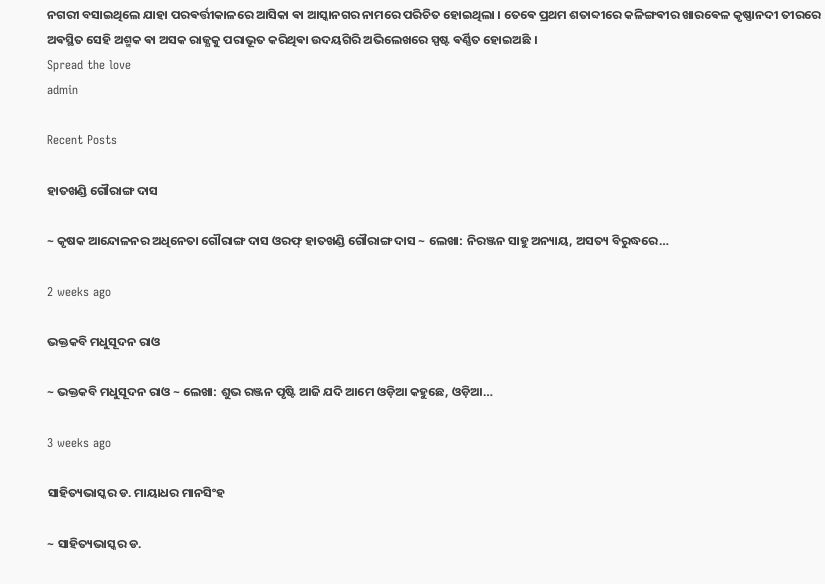ନଗରୀ ବସାଇଥିଲେ ଯାହା ପରଵର୍ତ୍ତୀକାଳରେ ଆସିକା ଵା ଆସ୍କାନଗର ନାମରେ ପରିଚିତ ହୋଇଥିଲା । ତେଵେ ପ୍ରଥମ ଶତାବ୍ଦୀରେ କଳିଙ୍ଗଵୀର ଖାରଵେଳ କୃଷ୍ଣାନଦୀ ତୀରରେ ଅଵସ୍ଥିତ ସେହି ଅଶ୍ମକ ଵା ଅସକ ରାଜ୍ଯକୁ ପରାଭୂତ କରିଥିଵା ଉଦୟଗିରି ଅଭିଲେଖରେ ସ୍ପଷ୍ଟ ଵର୍ଣ୍ଣିତ ହୋଇଅଛି ।
Spread the love
admin

Recent Posts

ହାତଖଣ୍ଡି ଗୌରାଙ୍ଗ ଦାସ

~ କୃଷକ ଆନ୍ଦୋଳନର ଅଧିନେତା ଗୌରାଙ୍ଗ ଦାସ ଓରଫ୍ ହାତଖଣ୍ଡି ଗୌରାଙ୍ଗ ଦାସ ~ ଲେଖା: ନିରଞ୍ଜନ ସାହୁ ଅନ୍ୟାୟ, ଅସତ୍ୟ ବିରୁଦ୍ଧରେ…

2 weeks ago

ଭକ୍ତକବି ମଧୁସୂଦନ ରାଓ

~ ଭକ୍ତକବି ମଧୁସୂଦନ ରାଓ ~ ଲେଖା: ଶୁଭ ରଞ୍ଜନ ପୃଷ୍ଟି ଆଜି ଯଦି ଆମେ ଓଡ଼ିଆ କହୁଛେ, ଓଡ଼ିଆ…

3 weeks ago

ସାହିତ୍ୟଭାସ୍କର ଡ. ମାୟାଧର ମାନସିଂହ

~ ସାହିତ୍ୟଭାସ୍କର ଡ.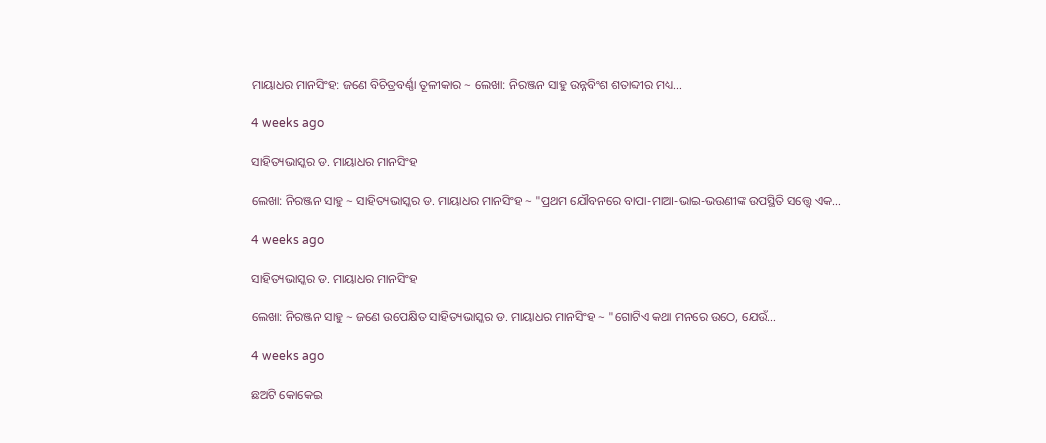ମାୟାଧର ମାନସିଂହ: ଜଣେ ବିଚିତ୍ରବର୍ଣ୍ଣା ତୂଳୀକାର ~ ଲେଖା: ନିରଞ୍ଜନ ସାହୁ ଉନ୍ନବିଂଶ ଶତାବ୍ଦୀର ମଧ୍ୟ…

4 weeks ago

ସାହିତ୍ୟଭାସ୍କର ଡ. ମାୟାଧର ମାନସିଂହ

ଲେଖା: ନିରଞ୍ଜନ ସାହୁ ~ ସାହିତ୍ୟଭାସ୍କର ଡ. ମାୟାଧର ମାନସିଂହ ~ "ପ୍ରଥମ ଯୌବନରେ ବାପା-ମାଆ-ଭାଇ-ଭଉଣୀଙ୍କ ଉପସ୍ଥିତି ସତ୍ତ୍ୱେ ଏକ…

4 weeks ago

ସାହିତ୍ୟଭାସ୍କର ଡ. ମାୟାଧର ମାନସିଂହ

ଲେଖା: ନିରଞ୍ଜନ ସାହୁ ~ ଜଣେ ଉପେକ୍ଷିତ ସାହିତ୍ୟଭାସ୍କର ଡ. ମାୟାଧର ମାନସିଂହ ~ "ଗୋଟିଏ କଥା ମନରେ ଉଠେ, ଯେଉଁ…

4 weeks ago

ଛଅଟି କୋକେଇ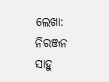ଲେଖା: ନିରଞ୍ଜନ ସାହୁ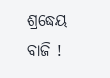ଶ୍ରଦ୍ଧେୟ ବାଜି !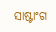ସାଷ୍ଟାଂଗ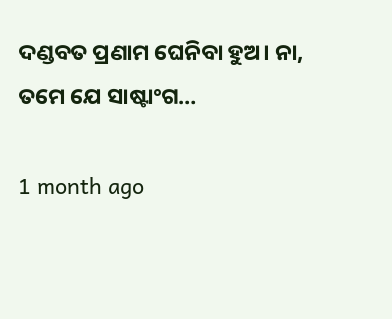ଦଣ୍ଡବତ ପ୍ରଣାମ ଘେନିବା ହୁଅ। ନା, ତମେ ଯେ ସାଷ୍ଟାଂଗ…

1 month ago